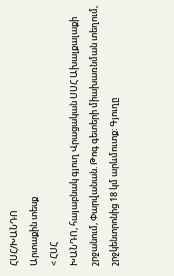ՀՍՀ/ԽԱՆԴՈ
Արտաքին տեսք
< ՀՍՀ
ԽԱՆԴՈ, հայաբնակ գյուղ Վրացական ՍՍՀ Ախալքալաքի շրջանում, Փարվանան. Թոգ գետերի միախառնման տեղում, շրջկենտրոնից 18 կմ արևմուտք: Գյուղը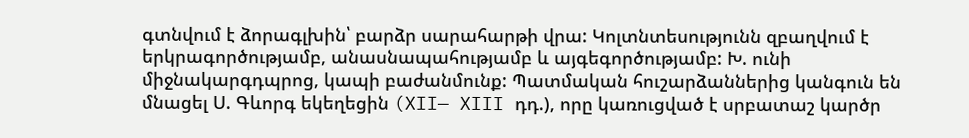գտնվում է ձորագլխին՝ բարձր սարահարթի վրա: Կոլտնտեսությունն զբաղվում է երկրագործությամբ, անասնապահությամբ և այգեգործությամբ: Խ. ունի միջնակարգդպրոց, կապի բաժանմունք: Պատմական հուշարձաններից կանգուն են մնացել Ս. Գևորգ եկեղեցին (XII— XIII դդ.), որը կառուցված է սրբատաշ կարծր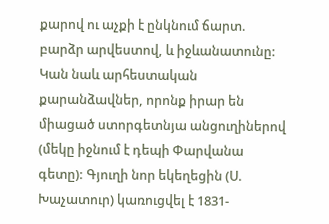քարով ու աչքի է ընկնում ճարտ. բարձր արվեստով, և իջևանատունը: Կան նաև արհեստական քարանձավներ, որոնք իրար են միացած ստորգետնյա անցուղիներով (մեկը իջնում է դեպի Փարվանա գետը): Գյուղի նոր եկեղեցին (Ս. Խաչատուր) կառուցվել է 1831-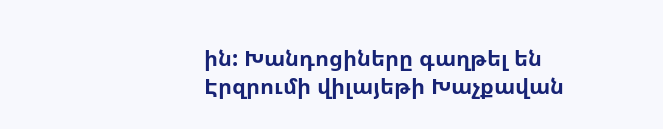ին: Խանդոցիները գաղթել են Էրզրումի վիլայեթի Խաչքավան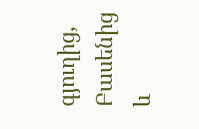գյուղից, Բասենից և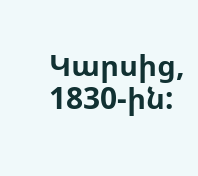Կարսից, 1830-ին: